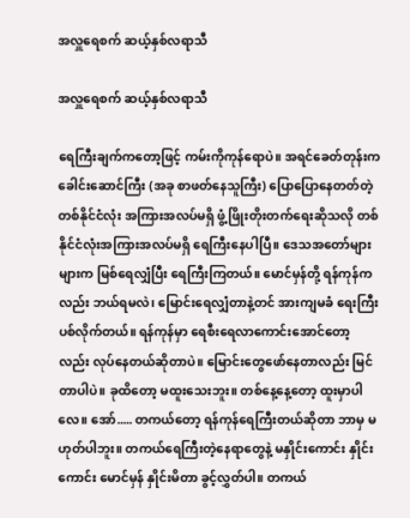အလှူရေစက် ဆယ့်နှစ်လရာသီ

အလှူရေစက် ဆယ့်နှစ်လရာသီ

ရေကြီးချက်ကတော့ဖြင့် ကမ်းကိုကုန်ရောပဲ။ အရင်ခေတ်တုန်းက ခေါင်းဆောင်ကြီး (အခု စာဖတ်နေသူကြီး) ပြောပြောနေတတ်တဲ့ တစ်နိုင်ငံလုံး အကြားအလပ်မရှိ ဖွံ့ဖြိုးတိုးတက်ရေးဆိုသလို တစ်နိုင်ငံလုံးအကြားအလပ်မရှိ ရေကြီးနေပါပြီ။ ဒေသအတော်များများက မြစ်ရေလျှံပြီး ရေကြီးကြတယ်။ မောင်မှန်တို့ ရန်ကုန်ကလည်း ဘယ်ရမလဲ၊ မြောင်းရေလျှံတာနဲ့တင် အားကျမခံ ရေးကြီးပစ်လိုက်တယ်။ ရန်ကုန်မှာ ရေစီးရေလာကောင်းအောင်တော့လည်း လုပ်နေတယ်ဆိုတာပဲ။ မြောင်းတွေဖော်နေတာလည်း မြင်တာပါပဲ။ ခုထိတော့ မထူးသေးဘူး။ တစ်နေ့နေ့တော့ ထူးမှာပါလေ။ အော်..... တကယ်တော့ ရန်ကုန်ရေကြီးတယ်ဆိုတာ ဘာမှ မဟုတ်ပါဘူး။ တကယ်ရေကြီးတဲ့နေရာတွေနဲ့ မနှိုင်းကောင်း နှိုင်းကောင်း မောင်မှန် နှိုင်းမိတာ ခွင့်လွှတ်ပါ။ တကယ်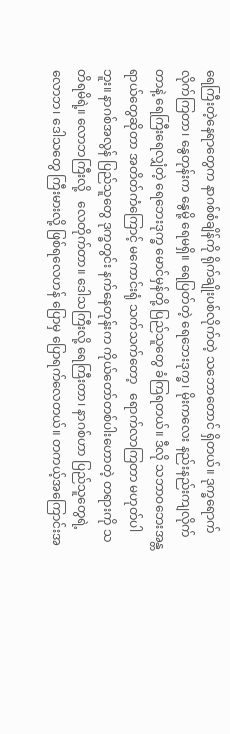ရေကြီးတဲ့နေရာတွေက နာဂစ်စံချိန်ကို ရိုက်ချိုးပစ်လိုက်တဲ့ သဘောတောင် ရှိတယ်။ ဒုက္ခရောက်လိုက်ကြတာ၊ နွေတုန်းက နွေမို့ ရေမရှိ။ ရေပြတ်တဲ့ ရေဘေးဒုက္ခ၊ မိုးကလေး နည်းနည်းကျလိုက်တာနဲ့ ရေကြီးရေလျှံတဲ့ ရေဘေးဒုက္ခ မောင်မှန်တို့ ပြည်သူတွေ ခံကြရတယ်။ ဒီလို သဘာဝဘေးအန္တရာယ်တွေဆိုတာ အတိတ်ကံကြောင့် မကောင်းရုံ သက်သက်တော့   ရောက်လာကြတာ မဟုတ်ပါဘူး။ နာဂစ်အလွန် ပြည်သူတွေ ဒုက္ခတွင်း နက်နေတုန်းက ကိုယ်တော်တစ်ပါးဟောတဲ့ တရားကို သတိရမိရဲ့။ လောဘကြီးလို့   လေတိုက်တာ။ ဒေါသကြီးလို့ ရေကြီးတာ၊ နာဂစ်ဟာ ပြည်သူတွေရဲ့ လောဘ၊ ဒေါသတွေ ကြီးမားလို့ ဖြစ်ရလေဟန် ပြောမှ ပြောရက်လေတယ်။ တကယ့်အကြောင်းအ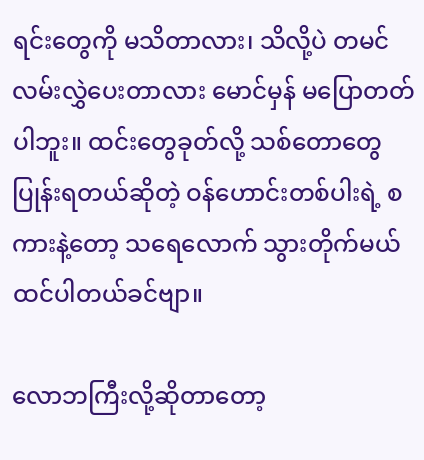ရင်းတွေကို မသိတာလား၊ သိလို့ပဲ တမင် လမ်းလွှဲပေးတာလား မောင်မှန် မပြောတတ်ပါဘူး။ ထင်းတွေခုတ်လို့ သစ်တောတွေပြုန်းရတယ်ဆိုတဲ့ ဝန်ဟောင်းတစ်ပါးရဲ့ စကားနဲ့တော့ သရေလောက် သွားတိုက်မယ် ထင်ပါတယ်ခင်ဗျာ။

လောဘကြီးလို့ဆိုတာတော့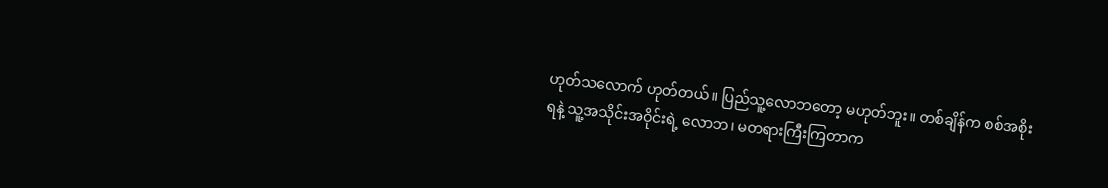ဟုတ်သလောက် ဟုတ်တယ်။ ပြည်သူ့လောဘတော့ မဟုတ်ဘူး။ တစ်ချိန်က စစ်အစိုးရနဲ့ သူ့အသိုင်းအဝိုင်းရဲ့ လောဘ၊ မတရားကြီးကြတာက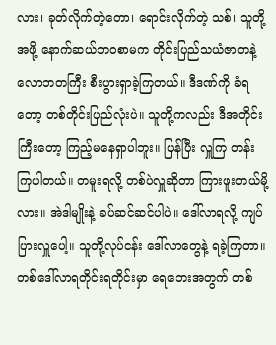လား၊ ခုတ်လိုက်တဲ့တော၊ ရောင်းလိုက်တဲ့ သစ်၊ သူတို့အဖို့ နောက်ဆယ်ဘဝစာမက တိုင်းပြည်သယံဇာတနဲ့ လောဘတကြီး စီးပွားရှာခဲ့ကြတယ်။ ဒီဒဏ်ကို ခံရတော့ တစ်တိုင်းပြည်လုံးပဲ။ သူတို့ကလည်း ဒီအတိုင်းကြီးတော့ ကြည့်မနေရှာပါဘူး။ ပြန်ပြီး လှူကြ တန်းကြပါတယ်။ တမူးရလို့ တစ်ပဲလှူဆိုတာ ကြားဖူးတယ်မို့လား။ အဲဒါမျိုးနဲ့ ခပ်ဆင်ဆင်ပါပဲ။ ဒေါ်လာရလို့ ကျပ်ပြားလှူပေါ့။ သူတို့လုပ်ငန်း ဒေါ်လာတွေနဲ့ ရခဲ့ကြတာ။ တစ်ဒေါ်လာရတိုင်းရတိုင်းမှာ ရေဘေးအတွက် တစ်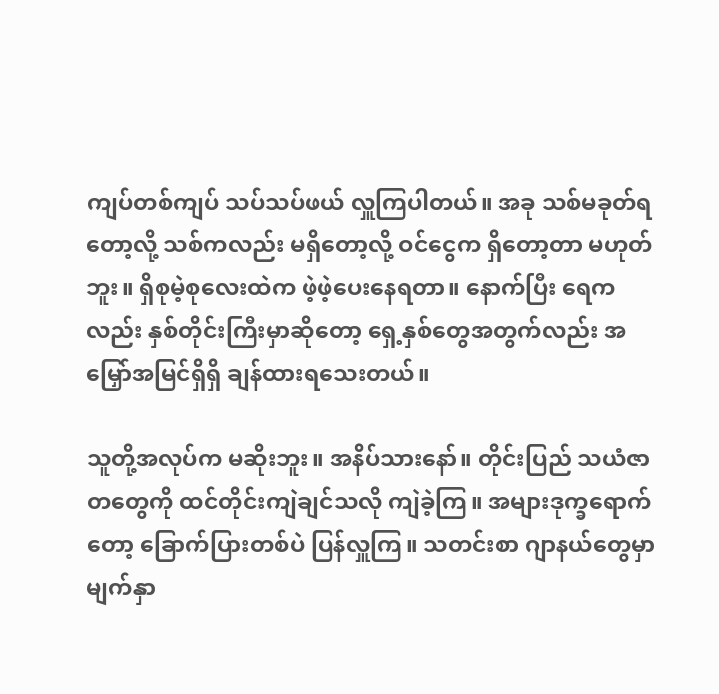ကျပ်တစ်ကျပ် သပ်သပ်ဖယ် လှူကြပါတယ်။ အခု သစ်မခုတ်ရတော့လို့ သစ်ကလည်း မရှိတော့လို့ ဝင်ငွေက ရှိတော့တာ မဟုတ်ဘူး။ ရှိစုမဲ့စုလေးထဲက ဖဲ့ဖဲ့ပေးနေရတာ။ နောက်ပြီး ရေကလည်း နှစ်တိုင်းကြီးမှာဆိုတော့ ရှေ့နှစ်တွေအတွက်လည်း အမြှော်အမြင်ရှိရှိ ချန်ထားရသေးတယ်။

သူတို့အလုပ်က မဆိုးဘူး။ အနိပ်သားနော်။ တိုင်းပြည် သယံဇာတတွေကို ထင်တိုင်းကျဲချင်သလို ကျဲခဲ့ကြ။ အများဒုက္ခရောက်တော့ ခြောက်ပြားတစ်ပဲ ပြန်လှူကြ။ သတင်းစာ ဂျာနယ်တွေမှာ မျက်နှာ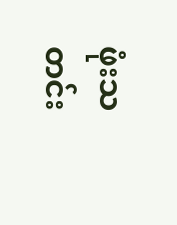ဖုံးသတင်း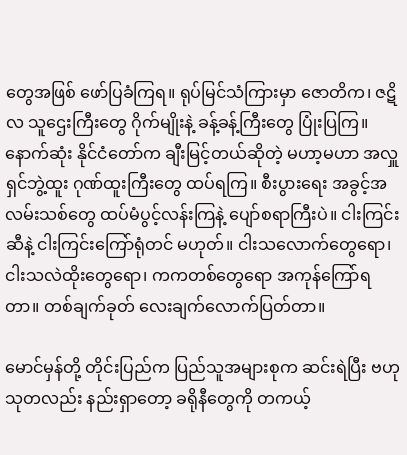တွေအဖြစ် ဖော်ပြခံကြရ။ ရုပ်မြင်သံကြားမှာ ဇောတိက၊ ဇဋိလ သူဌေးကြီးတွေ ဂိုက်မျိုးနဲ့ ခန့်ခန့်ကြီးတွေ ပြုံးပြကြ။ နောက်ဆုံး နိုင်ငံတော်က ချီးမြင့်တယ်ဆိုတဲ့ မဟာ့မဟာ အလှူရှင်ဘွဲ့ထူး ဂုဏ်ထူးကြီးတွေ ထပ်ရကြ။ စီးပွားရေး အခွင့်အလမ်းသစ်တွေ ထပ်မံပွင့်လန်းကြနဲ့ ပျော်စရာကြီးပဲ။ ငါးကြင်းဆီနဲ့ ငါးကြင်းကြော်ရုံတင် မဟုတ်။ ငါးသလောက်တွေရော၊ ငါးသလဲထိုးတွေရော၊ ကကတစ်တွေရော အကုန်ကြော်ရတာ။ တစ်ချက်ခုတ် လေးချက်လောက်ပြတ်တာ။

မောင်မှန်တို့ တိုင်းပြည်က ပြည်သူအများစုက ဆင်းရဲပြီး ဗဟုသုတလည်း နည်းရှာတော့ ခရိုနီတွေကို တကယ့်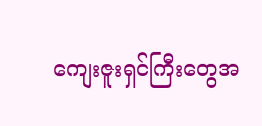ကျေးဇူးရှင်ကြီးတွေအ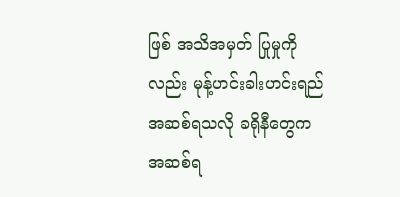ဖြစ် အသိအမှတ် ပြုမှုကိုလည်း မုန့်ဟင်းခါးဟင်းရည် အဆစ်ရသလို ခရိုနီတွေက အဆစ်ရ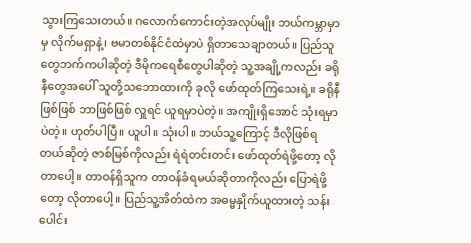သွားကြသေးတယ်။ ဂလောက်ကောင်းတဲ့အလုပ်မျိုး ဘယ်ကမ္ဘာမှာမှ လိုက်မရှာနဲ့၊ ဗမာတစ်နိုင်ငံထဲမှာပဲ ရှိတာသေချာတယ်။ ပြည်သူတွေဘက်ကပါဆိုတဲ့ ဒီမိုကရေစီတွေပါဆိုတဲ့ သူ့အချို့ကလည်း ခရိုနီတွေအပေါ် သူတို့သဘောထားကို ခုလို ဖော်ထုတ်ကြသေးရဲ့။ ခရိုနီဖြစ်ဖြစ် ဘာဖြစ်ဖြစ် လှူရင် ယူရမှာပဲတဲ့။ အကျိုးရှိအောင် သုံးရမှာပဲတဲ့။ ဟုတ်ပါပြီ။ ယူပါ။ သုံးပါ။ ဘယ်သူ့ကြောင့် ဒီလိုဖြစ်ရတယ်ဆိုတဲ့ ဇာစ်မြစ်ကိုလည်း ရဲရဲတင်းတင်း ဖော်ထုတ်ရဲဖို့တော့ လိုတာပေါ့။ တာဝန်ရှိသူက တာဝန်ခံရမယ်ဆိုတာကိုလည်း ပြောရဲဖို့တော့ လိုတာပေါ့။ ပြည်သူ့အိတ်ထဲက အဓမ္မနှိုက်ယူထားတဲ့ သန်းပေါင်း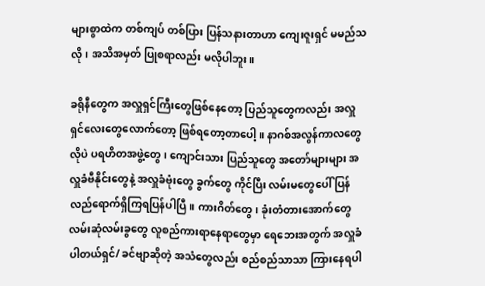များစွာထဲက တစ်ကျပ် တစ်ပြား ပြန်သနားတာဟာ ကျေးဇူးရှင် မမည်သလို၊ အသိအမှတ် ပြုစရာလည်း မလိုပါဘူး။

ခရိုနီတွေက အလှူရှင်ကြီးတွေဖြစ်နေတော့ ပြည်သူတွေကလည်း အလှူရှင်လေးတွေလောက်တော့ ဖြစ်ရတော့တာပေါ့။ နာဂစ်အလွန်ကာလတွေလိုပဲ ပရဟိတအဖွဲ့တွေ၊ ကျောင်းသား ပြည်သူတွေ အတော်များများ အလှူခံဗီနိုင်းတွေနဲ့ အလှူခံဗုံးတွေ ခွက်တွေ ကိုင်ပြီး လမ်းမတွေပေါ် ပြန်လည်ရောက်ရှိကြရပြန်ပါပြီ။ ကားဂိတ်တွေ၊ ခုံးတံတားအောက်တွေ လမ်းဆုံလမ်းခွတွေ လူစည်ကားရာနေရာတွေမှာ ရေဘေးအတွက် အလှူခံပါတယ်ရှင်/ ခင်ဗျာဆိုတဲ့ အသံတွေလည်း စည်စည်သာသာ ကြားနေရပါ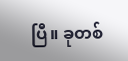ပြီ။ ခုတစ်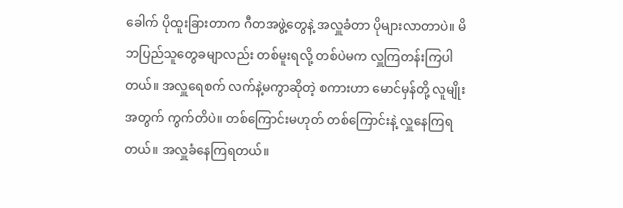ခေါက် ပိုထူးခြားတာက ဂီတအဖွဲ့တွေနဲ့ အလှူခံတာ ပိုများလာတာပဲ။ မိဘပြည်သူတွေခမျာလည်း တစ်မူးရလို့ တစ်ပဲမက လှူကြတန်းကြပါတယ်။ အလှူရေစက် လက်နဲ့မကွာဆိုတဲ့ စကားဟာ မောင်မှန်တို့ လူမျိုးအတွက် ကွက်တိပဲ။ တစ်ကြောင်းမဟုတ် တစ်ကြောင်းနဲ့ လှူနေကြရတယ်။ အလှူခံနေကြရတယ်။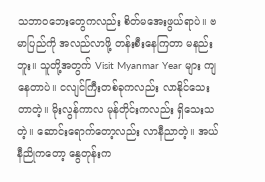သဘာဝဘေးတွေကလည်း စိတ်မအေးဖွယ်ရာပဲ။ ဗမာပြည်ကို အလည်လာဖို့ တန်းစီးနေကြတာ မနည်းဘူး။ သူတို့အတွက် Visit Myanmar Year များ ကျနေတာပဲ။ ငလျင်ကြီးတစ်ခုကလည်း လာနိုင်သေးတာတဲ့။ မိုးလွန်ကာလ မုန်တိုင်းကလည်း ရှိသေးသတဲ့။ ဆောင်းရောက်တော့လည်း လာနီညာတဲ့။ အယ်နီညိုကတော့ နွေတုန်းက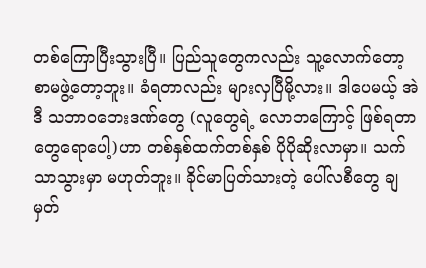တစ်ကြောပြီးသွားပြီ။ ပြည်သူတွေကလည်း သူ့လောက်တော့ စာမဖွဲ့တော့ဘူး။ ခံရတာလည်း များလှပြီမို့လား။ ဒါပေမယ့် အဲဒီ သဘာဝဘေးဒဏ်တွေ (လူတွေရဲ့ လောဘကြောင့် ဖြစ်ရတာတွေရောပေါ့)ဟာ တစ်နှစ်ထက်တစ်နှစ် ပိုပိုဆိုးလာမှာ။ သက်သာသွားမှာ မဟုတ်ဘူး။ ခိုင်မာပြတ်သားတဲ့ ပေါ်လစီတွေ ချမှတ်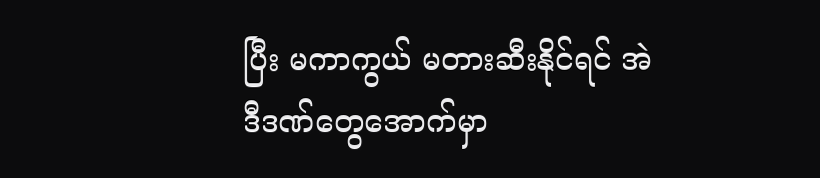ပြီး မကာကွယ် မတားဆီးနိုင်ရင် အဲဒီဒဏ်တွေအောက်မှာ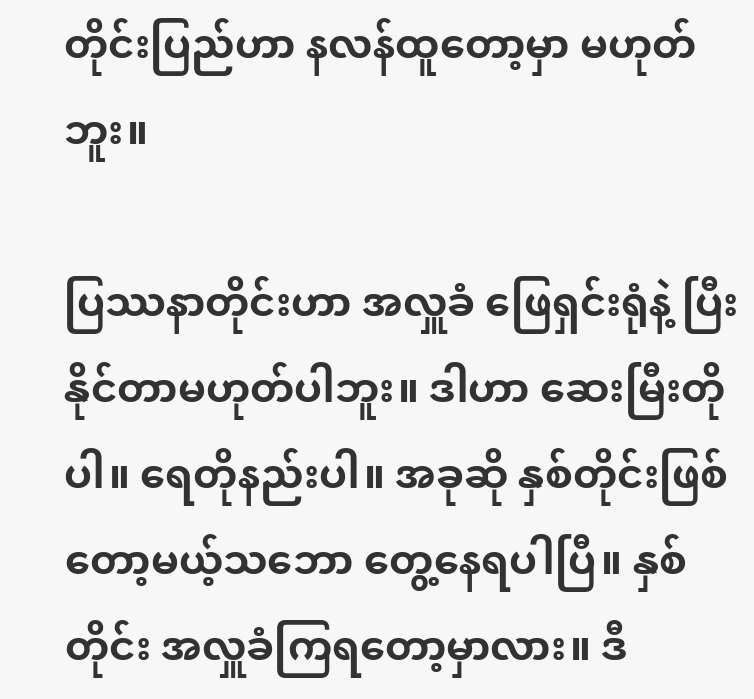တိုင်းပြည်ဟာ နလန်ထူတော့မှာ မဟုတ်ဘူး။

ပြဿနာတိုင်းဟာ အလှူခံ ဖြေရှင်းရုံနဲ့ ပြီးနိုင်တာမဟုတ်ပါဘူး။ ဒါဟာ ဆေးမြီးတိုပါ။ ရေတိုနည်းပါ။ အခုဆို နှစ်တိုင်းဖြစ်တော့မယ့်သဘော တွေ့နေရပါပြီ။ နှစ်တိုင်း အလှူခံကြရတော့မှာလား။ ဒီ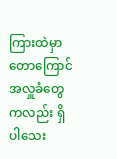ကြားထဲမှာ တောကြောင် အလှူခံတွေကလည်း ရှိပါသေး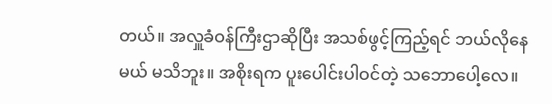တယ်။ အလှူခံဝန်ကြီးဌာဆိုပြီး အသစ်ဖွင့်ကြည့်ရင် ဘယ်လိုနေမယ် မသိဘူး။ အစိုးရက ပူးပေါင်းပါဝင်တဲ့ သဘောပေါ့လေ။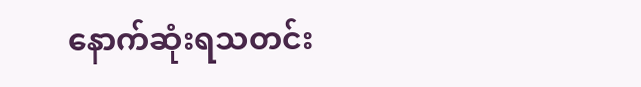နောက်ဆုံးရသတင်း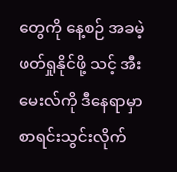တွေကို နေ့စဉ် အခမဲ့ဖတ်ရှုနိုင်ဖို့ သင့် အီးမေးလ်ကို ဒီနေရာမှာ စာရင်းသွင်းလိုက်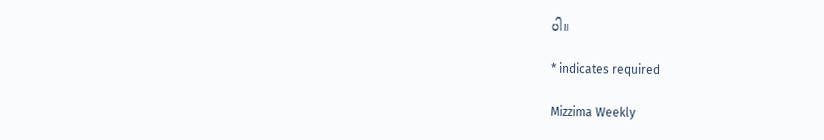ပါ။

* indicates required

Mizzima Weekly